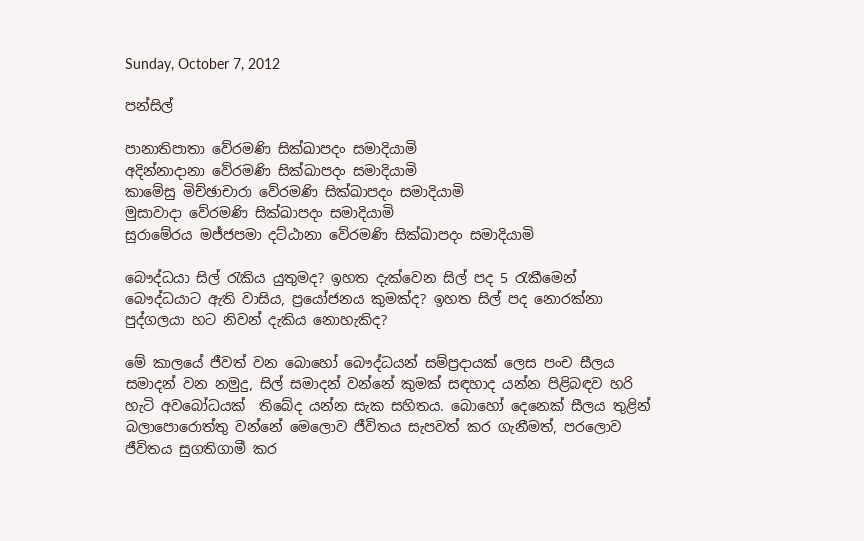Sunday, October 7, 2012

පන්සිල්

පානාතිපාතා වේරමණි සික්ඛාපදං සමාදියාමි
අදින්නාදානා වේරමණි සික්ඛාපදං සමාදියාමි
කාමේසු මිච්ඡාචාරා වේරමණි සික්ඛාපදං සමාදියාමි
මුසාවාදා වේරමණි සික්ඛාපදං සමාදියාමි
සුරාමේරය මජ්ජපමා දට්ඨානා වේරමණි සික්ඛාපදං සමාදියාමි

බෞද්ධයා සිල් රැකිය යුතුමද? ඉහත දැක්වෙන සිල් පද 5 රැකීමෙන් බෞද්ධයාට ඇති වාසිය, ප්‍රයෝජනය කුමක්ද? ඉහත සිල් පද නොරක්නා පුද්ගලයා හට නිවන් දැකිය නොහැකිද?

මේ කාලයේ ජීවත් වන බොහෝ බෞද්ධයන් සම්ප්‍රදායක් ලෙස පංච සීලය සමාදන් වන නමුදු, සිල් සමාදන් වන්නේ කුමක් සඳහාද යන්න පිළිබඳව හරි හැටි අවබෝධයක්  තිබේද යන්න සැක සහිතය. බොහෝ දෙනෙක් සීලය තුළින් බලාපොරොත්තු වන්නේ මෙලොව ජීවිතය සැපවත් කර ගැනීමත්, පරලොව ජීවිතය සුගතිගාමී කර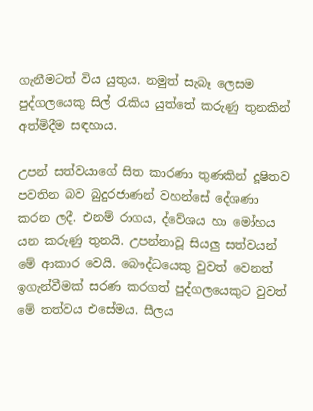ගැනීමටත් විය යුතුය. නමුත් සැබෑ ලෙසම පුද්ගලයෙකු සිල් රැකිය යුත්තේ කරුණු තුනකින් අත්මිදීම සඳහාය.

උපන් සත්වයාගේ සිත කාරණා තුණකින් දූෂිතව පවතින බව බුදුරජාණන් වහන්සේ දේශණා කරන ලදී. එනම් රාගය, ද්වේශය හා මෝහය යන කරුණු තුනයි. උපන්නාවූ සියලු සත්වයන් මේ ආකාර වෙයි. බෞද්ධයෙකු වුවත් වෙනත් ඉගැන්වීමක් සරණ කරගත් පුද්ගලයෙකුට වුවත් මේ තත්වය එසේමය. සීලය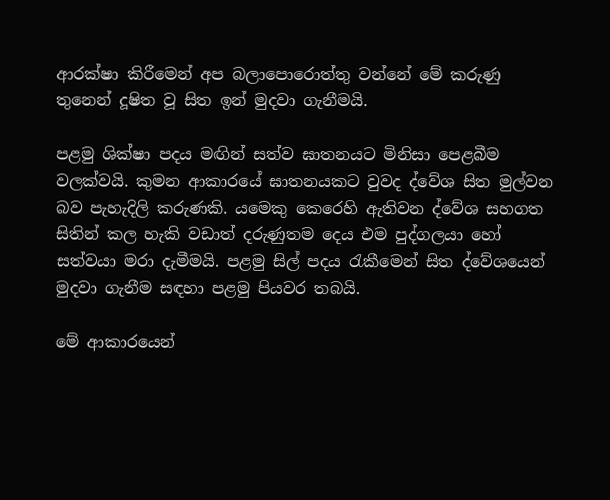ආරක්ෂා කිරීමෙන් අප බලාපොරොත්තු වන්නේ මේ කරුණු තුනෙන් දූෂිත වූ සිත ඉන් මුදවා ගැනීමයි.

පළමු ශික්ෂා පදය මඟින් සත්ව ඝාතනයට මිනිසා පෙළබීම වලක්වයි. කුමන ආකාරයේ ඝාතනයකට වුවද ද්වේශ සිත මුල්වන බව පැහැදිලි කරුණකි. යමෙකු කෙරෙහි ඇතිවන ද්වේශ සහගත සිතින් කල හැකි වඩාත් දරුණුතම දෙය එම පුද්ගලයා හෝ සත්වයා මරා දැමීමයි. පළමු සිල් පදය රැකීමෙන් සිත ද්වේශයෙන් මුදවා ගැනීම සඳහා පළමු පියවර තබයි.

මේ ආකාරයෙන්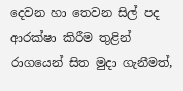දෙවන හා තෙවන සිල් පද ආරක්ෂා කිරීම තුළින් රාගයෙන් සිත මුදා ගැනීමත්,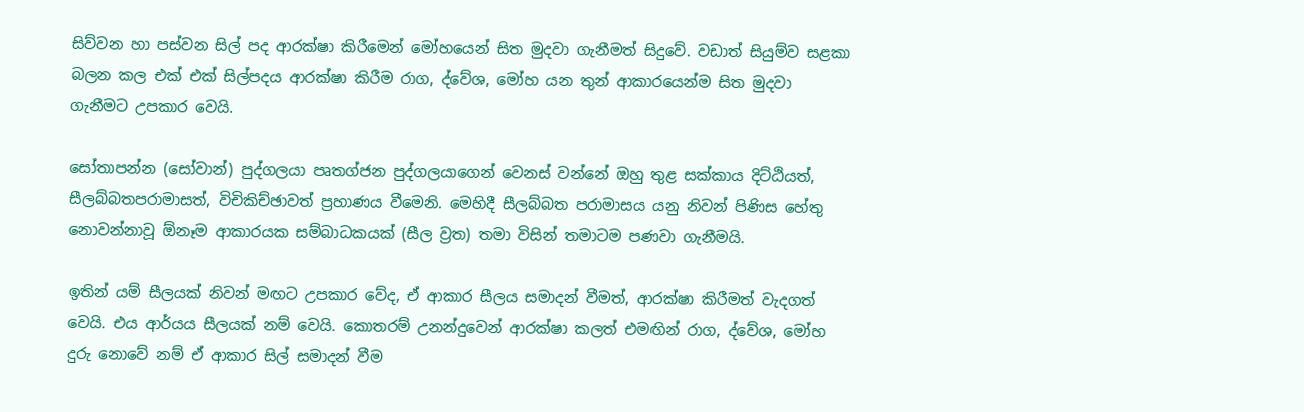සිව්වන හා පස්වන සිල් පද ආරක්ෂා කිරීමෙන් මෝහයෙන් සිත මුදවා ගැනීමත් සිදුවේ. වඩාත් සියුම්ව සළකා බලන කල එක් එක් සිල්පදය ආරක්ෂා කිරීම රාග, ද්වේශ, මෝහ යන තුන් ආකාරයෙන්ම සිත මුදවා ගැනීමට උපකාර වෙයි.

සෝතාපන්න (සෝවාන්) පුද්ගලයා පෘතග්ජන පුද්ගලයාගෙන් වෙනස් වන්නේ ඔහු තුළ සක්කාය දිට්ඨියත්, සීලබ්බතපරාමාසත්, විචිකිච්ඡාවත් ප්‍රහාණය වීමෙනි. මෙහිදී සීලබ්බත පරාමාසය යනු නිවන් පිණිස හේතු නොවන්නාවූ ඕනෑම ආකාරයක සම්බාධකයක් (සීල ව්‍රත) තමා විසින් තමාටම පණවා ගැනීමයි.

ඉතින් යම් සීලයක් නිවන් මඟට උපකාර වේද, ඒ ආකාර සීලය සමාදන් වීමත්, ආරක්ෂා කිරීමත් වැදගත් වෙයි. එය ආර්යය සීලයක් නම් වෙයි. කොතරම් උනන්දුවෙන් ආරක්ෂා කලත් එමඟින් රාග, ද්වේශ, මෝහ දුරු නොවේ නම් ඒ ආකාර සිල් සමාදන් වීම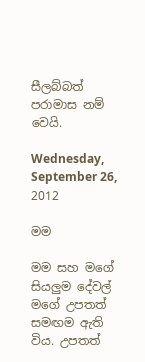සීලබ්බත් පරාමාස නම් වෙයි.

Wednesday, September 26, 2012

මම

මම සහ මගේ සියලුම දේවල් මගේ උපතත් සමඟම ඇති විය. උපතත්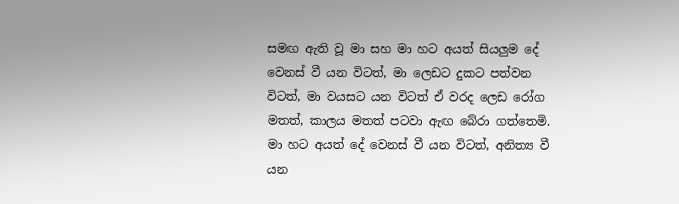සමඟ ඇති වූ මා සහ මා හට අයත් සියලුම දේ වෙනස් වී යන විටත්, මා ලෙඩට දුකට පත්වන විටත්, මා වයසට යන විටත් ඒ වරද ලෙඩ රෝග මතත්, කාලය මතත් පටවා ඇඟ බේරා ගත්තෙමි. මා හට අයත් දේ වෙනස් වී යන විටත්, අනිත්‍ය වී යන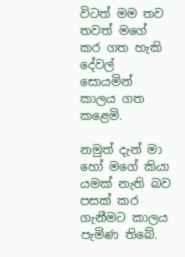විටත් මම තව තවත් මගේ කර ගත හැකි දේවල් සොයමින් කාලය ගත කළෙමි.

නමුත් දැන් මා හෝ මගේ කියා යමක් නැති බව පසක් කර ගැනීමට කාලය පැමිණ තිබේ.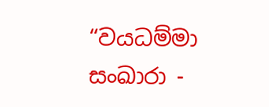“වයධම්මා සංඛාරා -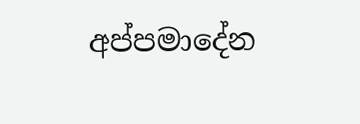අප්පමාදේන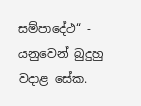සම්පාදේථ“ - යනුවෙන් බුදුහු වදාළ සේක.